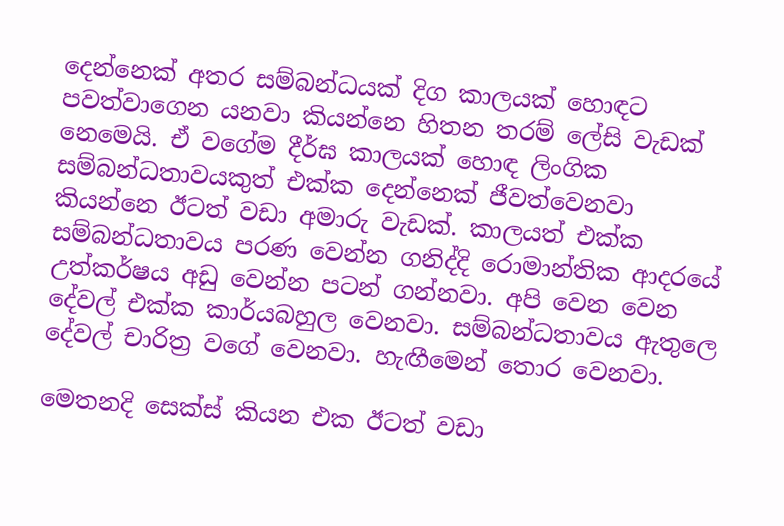දෙන්නෙක් අතර සම්බන්ධයක් දිග කාලයක් හොඳට පවත්වාගෙන යනවා කියන්නෙ හිතන තරම් ලේසි වැඩක් නෙමෙයි. ඒ වගේම දීර්ඝ කාලයක් හොඳ ලිංගික සම්බන්ධතාවයකුත් එක්ක දෙන්නෙක් ජීවත්වෙනවා කියන්නෙ ඊටත් වඩා අමාරු වැඩක්. කාලයත් එක්ක සම්බන්ධතාවය පරණ වෙන්න ගනිද්දි රොමාන්තික ආදරයේ උත්කර්ෂය අඩු වෙන්න පටන් ගන්නවා. අපි වෙන වෙන දේවල් එක්ක කාර්යබහුල වෙනවා. සම්බන්ධතාවය ඇතුලෙ දේවල් චාරිත්‍ර වගේ වෙනවා. හැඟීමෙන් තොර වෙනවා.

මෙතනදි සෙක්ස් කියන එක ඊටත් වඩා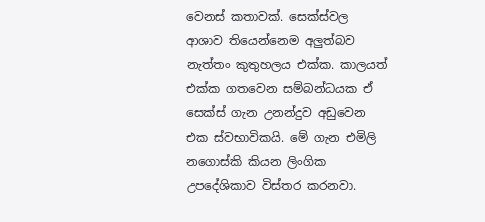වෙනස් කතාවක්. සෙක්ස්වල ආශාව තියෙන්නෙම අලුත්බව නැත්තං කුතුහලය එක්ක. කාලයත් එක්ක ගතවෙන සම්බන්ධයක ඒ සෙක්ස් ගැන උනන්දුව අඩුවෙන එක ස්වභාවිකයි. මේ ගැන එමිලි නගොස්කි කියන ලිංගික උපදේශිකාව විස්තර කරනවා.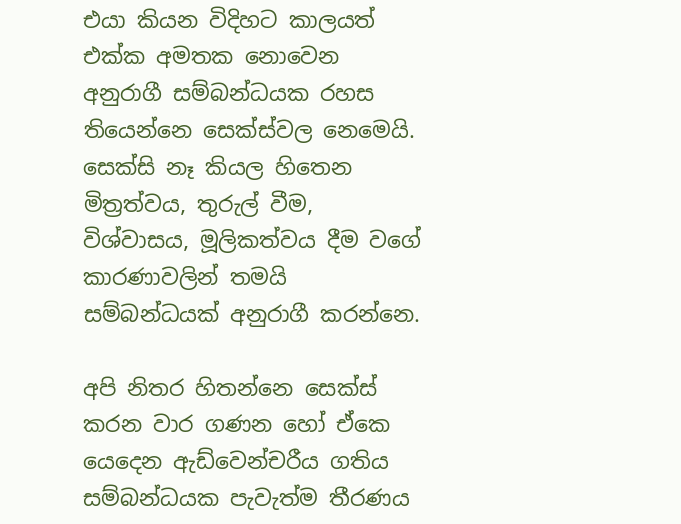එයා කියන විදිහට කාලයත් එක්ක අමතක නොවෙන අනුරාගී සම්බන්ධයක රහස තියෙන්නෙ සෙක්ස්වල නෙමෙයි. සෙක්සි නෑ කියල හිතෙන මිත්‍රත්වය, තුරුල් වීම, විශ්වාසය, මූලිකත්වය දීම වගේ කාරණාවලින් තමයි සම්බන්ධයක් අනුරාගී කරන්නෙ.

අපි නිතර හිතන්නෙ සෙක්ස් කරන වාර ගණන හෝ ඒකෙ යෙදෙන ඇඩ්වෙන්චරීය ගතිය සම්බන්ධයක පැවැත්ම තීරණය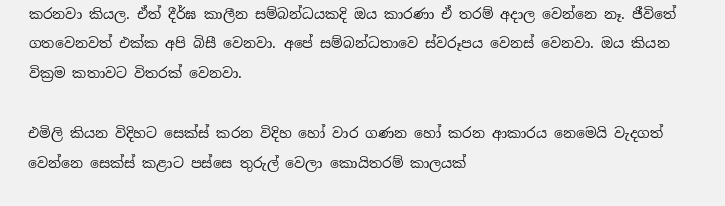කරනවා කියල. ඒත් දීර්ඝ කාලීන සම්බන්ධයකදි ඔය කාරණා ඒ තරම් අදාල වෙන්නෙ නෑ. ජීවිතේ ගතවෙනවත් එක්ක අපි බිසී වෙනවා. අපේ සම්බන්ධතාවෙ ස්වරූපය වෙනස් වෙනවා. ඔය කියන වික්‍රම කතාවට විතරක් වෙනවා.

එමිලි කියන විදිහට සෙක්ස් කරන විදිහ හෝ වාර ගණන හෝ කරන ආකාරය නෙමෙයි වැදගත් වෙන්නෙ සෙක්ස් කළාට පස්සෙ තුරුල් වෙලා කොයිතරම් කාලයක්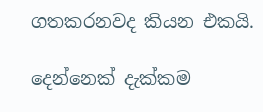ගතකරනවද කියන එකයි.

දෙන්නෙක් දැක්කම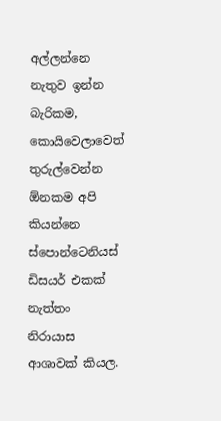අල්ලන්නෙ නැතුව ඉන්න බැරිකම, කොයිවෙලාවෙත් තුරුල්වෙන්න ඕනකම අපි කියන්නෙ ස්පොන්ටෙනියස් ඩිසයර් එකක් නැත්තං නිරායාස ආශාවක් කියල.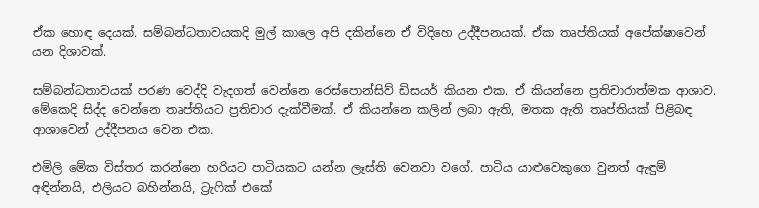ඒක හොඳ දෙයක්. සම්බන්ධතාවයකදි මුල් කාලෙ අපි දකින්නෙ ඒ විදිහෙ උද්දීපනයක්. ඒක තෘප්තියක් අපේක්ෂාවෙන් යන දිශාවක්.

සම්බන්ධතාවයක් පරණ වෙද්දි වැදගත් වෙන්නෙ රෙස්පොන්සිව් ඩිසයර් කියන එක. ඒ කියන්නෙ ප්‍රතිචාරාත්මක ආශාව. මේකෙදි සිද්ද වෙන්නෙ තෘප්තියට ප්‍රතිචාර දැක්වීමක්. ඒ කියන්නෙ කලින් ලබා ඇති, මතක ඇති තෘප්තියක් පිළිබඳ ආශාවෙන් උද්දීපනය වෙන එක.

එමිලි මේක විස්තර කරන්නෙ හරියට පාටියකට යන්න ලෑස්ති වෙනවා වගේ. පාටිය යාළුවෙකුගෙ වුනත් ඇඳුම් අඳින්නයි, එලියට බහින්නයි, ට්‍රැෆික් එකේ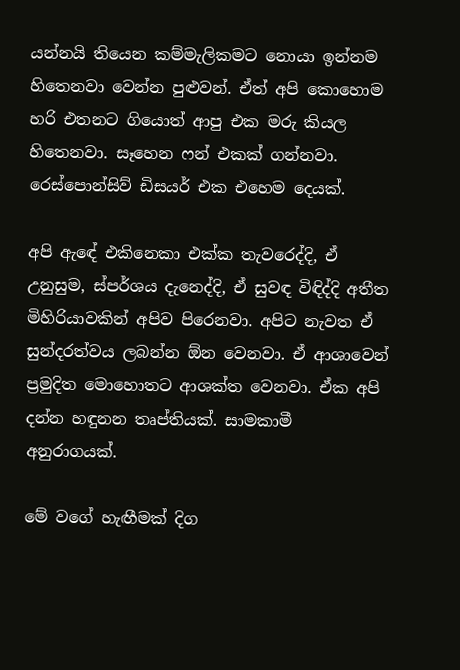යන්නයි තියෙන කම්මැලිකමට නොයා ඉන්නම හිතෙනවා වෙන්න පුළුවන්. ඒත් අපි කොහොම හරි එතනට ගියොත් ආපු එක මරු කියල හිතෙනවා. සෑහෙන ෆන් එකක් ගන්නවා. රෙස්පොන්සිව් ඩිසයර් එක එහෙම දෙයක්.

අපි ඇඳේ එකිනෙකා එක්ක තැවරෙද්දි, ඒ උනුසුම, ස්පර්ශය දැනෙද්දි, ඒ සුවඳ විඳිද්දි අතීත මිහිරියාවකින් අපිව පිරෙනවා. අපිට නැවත ඒ සුන්දරත්වය ලබන්න ඕන වෙනවා. ඒ ආශාවෙන් ප්‍රමුදිත මොහොතට ආශක්ත වෙනවා. ඒක අපි දන්න හඳුනන තෘප්තියක්. සාමකාමී අනුරාගයක්.

මේ වගේ හැඟීමක් දිග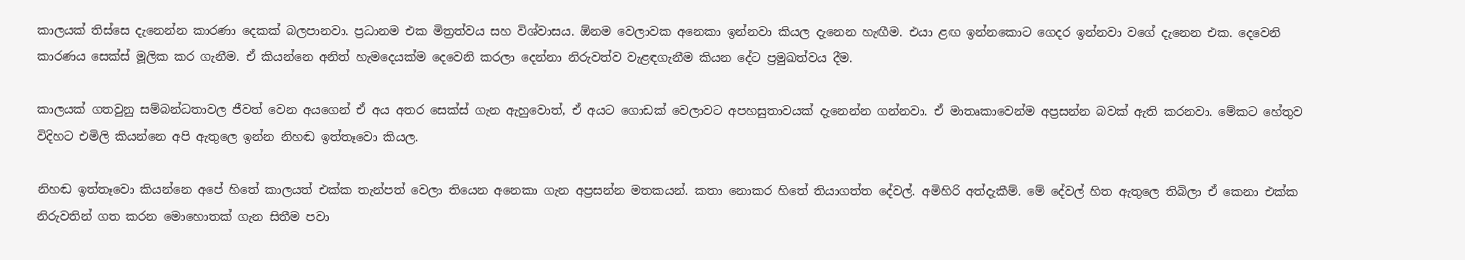කාලයක් තිස්සෙ දැනෙන්න කාරණා දෙකක් බලපානවා. ප්‍රධානම එක මිත්‍රත්වය සහ විශ්වාසය. ඕනම වෙලාවක අනෙකා ඉන්නවා කියල දැනෙන හැඟීම. එයා ළඟ ඉන්නකොට ගෙදර ඉන්නවා වගේ දැනෙන එක. දෙවෙනි කාරණය සෙක්ස් මූලික කර ගැනීම. ඒ කියන්නෙ අනිත් හැමදෙයක්ම දෙවෙනි කරලා දෙන්නා නිරුවත්ව වැළඳගැනීම කියන දේට ප්‍රමුඛත්වය දීම.

කාලයක් ගතවුනු සම්බන්ධතාවල ජීවත් වෙන අයගෙන් ඒ අය අතර සෙක්ස් ගැන ඇහුවොත්, ඒ අයට ගොඩක් වෙලාවට අපහසුතාවයක් දැනෙන්න ගන්නවා. ඒ මාතෘකාවෙන්ම අප්‍රසන්න බවක් ඇති කරනවා. මේකට හේතුව විදිහට එමිලි කියන්නෙ අපි ඇතුලෙ ඉන්න නිහඬ ඉත්තෑවො කියල.

නිහඬ ඉත්තෑවො කියන්නෙ අපේ හිතේ කාලයත් එක්ක තැන්පත් වෙලා තියෙන අනෙකා ගැන අප්‍රසන්න මතකයන්. කතා නොකර හිතේ තියාගත්ත දේවල්. අමිහිරි අත්දැකීම්. මේ දේවල් හිත ඇතුලෙ තිබිලා ඒ කෙනා එක්ක නිරුවතින් ගත කරන මොහොතක් ගැන සිතීම පවා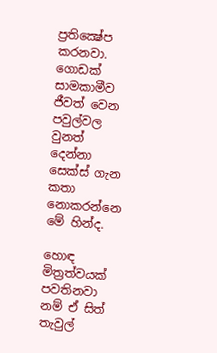ප්‍රතික්‍ෂේප කරනවා. ගොඩක් සාමකාමීව ජීවත් වෙන පවුල්වල වුනත් දෙන්නා සෙක්ස් ගැන කතා නොකරන්නෙ මේ හින්ද.

හොඳ මිත්‍රත්වයක් පවතිනවා නම් ඒ සිත් තැවුල්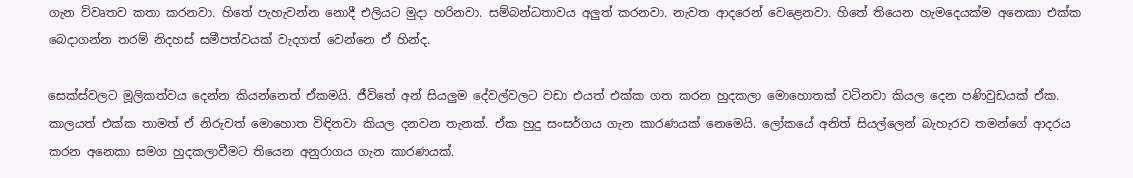ගැන විවෘතව කතා කරනවා. හිතේ පැහැවන්න නොදී එලියට මුදා හරිනවා. සම්බන්ධතාවය අලුත් කරනවා. නැවත ආදරෙන් වෙළෙනවා. හිතේ තියෙන හැමදෙයක්ම අනෙකා එක්ක බෙදාගන්න තරම් නිදහස් සමීපත්වයක් වැදගත් වෙන්නෙ ඒ හින්ද.

සෙක්ස්වලට මූලිකත්වය දෙන්න කියන්නෙත් ඒකමයි. ජීවිතේ අන් සියලුම දේවල්වලට වඩා එයත් එක්ක ගත කරන හුදකලා මොහොතක් වටිනවා කියල දෙන පණිවුඩයක් ඒක. කාලයත් එක්ක තාමත් ඒ නිරුවත් මොහොත විඳිනවා කියල දනවන තැනක්. ඒක හුදු සංසර්ගය ගැන කාරණයක් නෙමෙයි. ලෝකයේ අනිත් සියල්ලෙන් බැහැරව තමන්ගේ ආදරය කරන අනෙකා සමග හුදකලාවීමට තියෙන අනුරාගය ගැන කාරණයක්.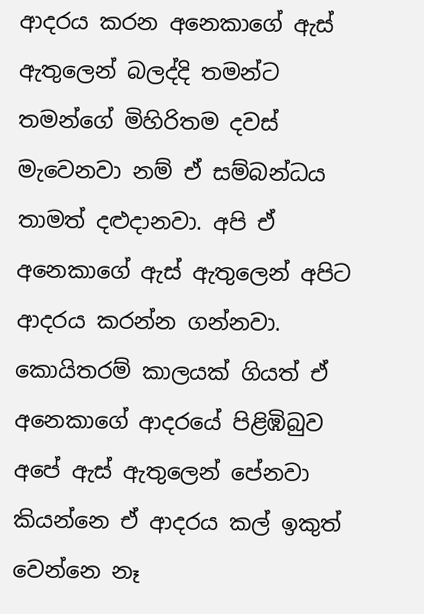ආදරය කරන අනෙකාගේ ඇස් ඇතුලෙන් බලද්දි තමන්ට තමන්ගේ මිහිරිතම දවස් මැවෙනවා නම් ඒ සම්බන්ධය තාමත් දළුදානවා. අපි ඒ අනෙකාගේ ඇස් ඇතුලෙන් අපිට ආදරය කරන්න ගන්නවා. කොයිතරම් කාලයක් ගියත් ඒ අනෙකාගේ ආදරයේ පිළිඹිබුව අපේ ඇස් ඇතුලෙන් පේනවා කියන්නෙ ඒ ආදරය කල් ඉකුත් වෙන්නෙ නෑ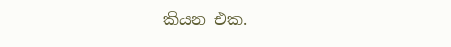කියන එක.